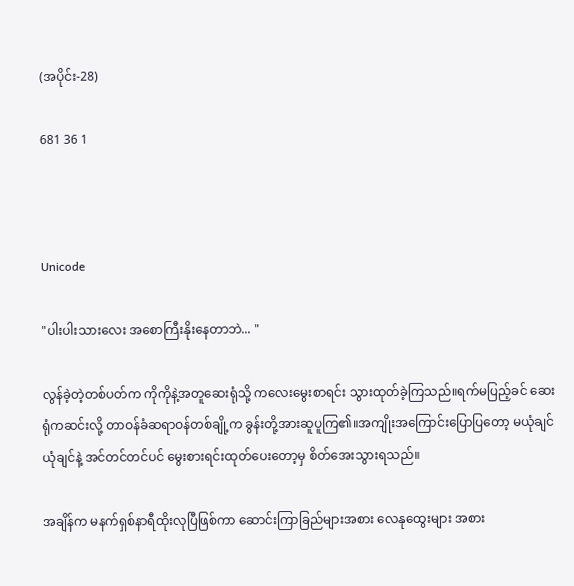(အပိုင်း-28)

681 36 1



Unicode

"ပါးပါးသားလေး အစောကြီးနိုးနေတာဘဲ... "

လွန်ခဲ့တဲ့တစ်ပတ်က ကိုကိုနဲ့အတူဆေးရုံသို့ ကလေးမွေးစာရင်း သွားထုတ်ခဲ့ကြသည်။ရက်မပြည့်ခင် ဆေးရုံကဆင်းလို့ တာဝန်ခံဆရာဝန်တစ်ချို့က ခွန်းတို့အားဆူပူကြ၏။အကျိုးအကြောင်းပြောပြတော့ မယုံချင်ယုံချင်နဲ့ အင်တင်တင်ပင် မွေးစားရင်းထုတ်ပေးတော့မှ စိတ်အေးသွားရသည်။

အချိန်က မနက်ရှစ်နာရီထိုးလုပြီဖြစ်ကာ ဆောင်းကြာခြည်များအစား လေနုထွေးများ အစား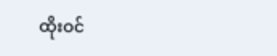ထိုးဝင်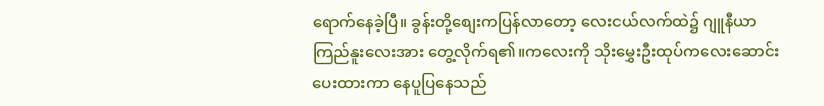ရောက်နေခဲ့ပြီ။ ခွန်းတို့စျေးကပြန်လာတော့ လေးငယ်လက်ထဲ၌ ဂျူနီယာကြည်နူးလေးအား တွေ့လိုက်ရ၏။ကလေးကို သိုးမွှေးဦးထုပ်ကလေးဆောင်းပေးထားကာ နေပူပြနေသည်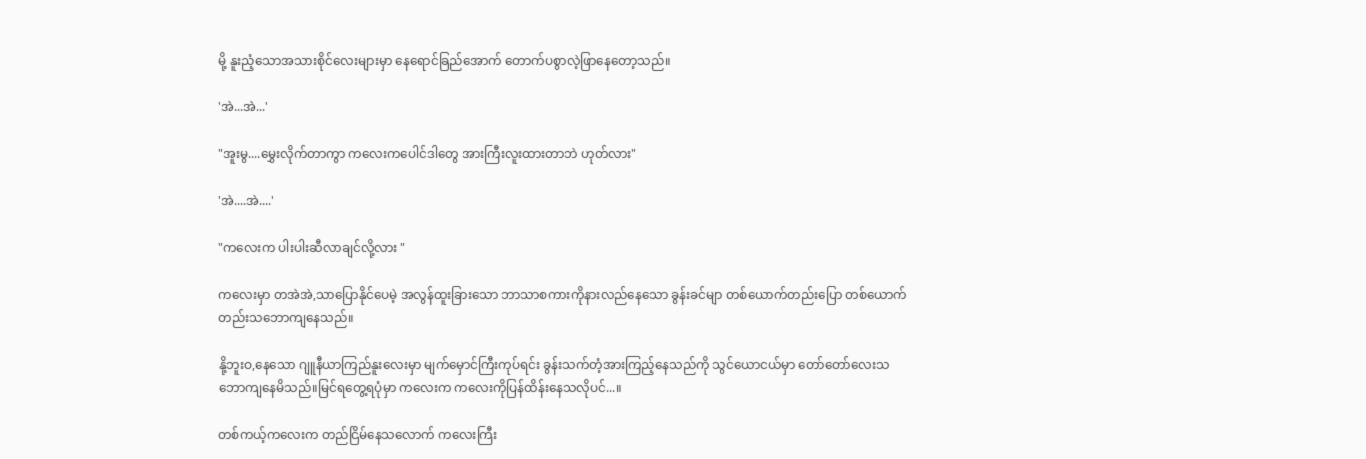မို့ နူးညံ့သောအသားစိုင်လေးများမှာ နေရောင်ခြည်အောက် တောက်ပစွာလဲ့ဖြာနေတော့သည်။

'အဲ...အဲ...'

"အူးမွ....မွှေးလိုက်တာကွာ ကလေးကပေါင်ဒါတွေ အားကြီးလူးထားတာဘဲ ဟုတ်လား"

'အဲ....အဲ....'

"ကလေးက ပါးပါးဆီလာချင်လို့လား "

ကလေးမှာ တအဲအဲ,သာပြောနိုင်ပေမဲ့ အလွန်ထူးခြားသော ဘာသာစကားကိုနားလည်နေသော ခွန်းခင်မျာ တစ်ယောက်တည်းပြော တစ်ယောက်တည်းသဘောကျနေသည်။

နို့ဘူးဝ,နေသော ဂျူနီယာကြည်နူးလေးမှာ မျက်မှောင်ကြီးကုပ်ရင်း ခွန်းသက်တံ့အားကြည့်နေသည်ကို သွင်ယောငယ်မှာ တော်တော်လေးသဘောကျနေမိသည်။မြင်ရတွေ့ရပုံမှာ ကလေးက ကလေးကိုပြန်ထိန်းနေသလိုပင်...။

တစ်ကယ့်ကလေးက တည်ငြိမ်နေသလောက် ကလေးကြီး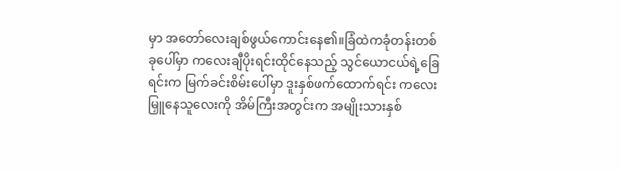မှာ အတော်လေးချစ်ဖွယ်ကောင်းနေ၏။ခြံထဲကခုံတန်းတစ်ခုပေါ်မှာ ကလေးချီပိုးရင်းထိုင်နေသည့် သွင်ယောငယ်ရဲ့ခြေရင်းက မြက်ခင်းစိမ်းပေါ်မှာ ဒူးနှစ်ဖက်ထောက်ရင်း ကလေးမြှူနေသူလေးကို အိမ်ကြီးအတွင်းက အမျိုးသားနှစ်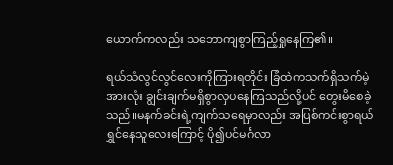ယောက်ကလည်း သဘောကျစွာကြည့်ရှုနေကြ၏။

ရယ်သံလွင်လွင်လေးကိုကြားရတိုင်း ခြံထဲကသက်ရှိသက်မဲ့အားလုံး ချွင်းချက်မရှိစွာလှပနေကြသည်လို့ပင် တွေးမိစေခဲ့သည်။မနက်ခင်းရဲ့ကျက်သရေမှာလည်း အပြစ်ကင်းစွာရယ်ရွှင်နေသူလေးကြောင့် ပို၍ပင်မင်္ဂလာ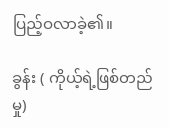ပြည့်ဝလာခဲ့၏။

ခွန်း ( ကိုယ့်ရဲ့ဖြစ်တည်မှု)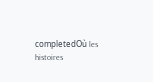completedOù les histoires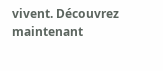vivent. Découvrez maintenant